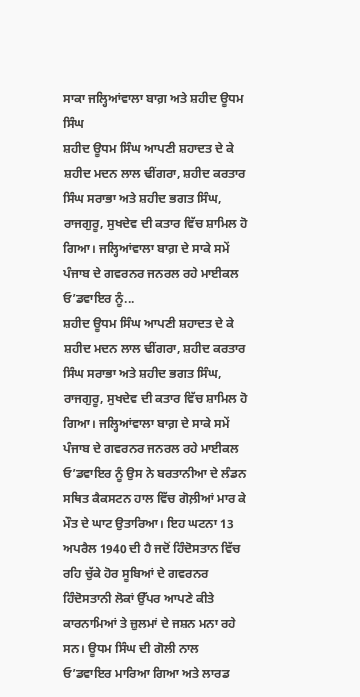ਸਾਕਾ ਜਲ੍ਹਿਆਂਵਾਲਾ ਬਾਗ਼ ਅਤੇ ਸ਼ਹੀਦ ਊਧਮ ਸਿੰਘ
ਸ਼ਹੀਦ ਊਧਮ ਸਿੰਘ ਆਪਣੀ ਸ਼ਹਾਦਤ ਦੇ ਕੇ ਸ਼ਹੀਦ ਮਦਨ ਲਾਲ ਢੀਂਗਰਾ, ਸ਼ਹੀਦ ਕਰਤਾਰ ਸਿੰਘ ਸਰਾਭਾ ਅਤੇ ਸ਼ਹੀਦ ਭਗਤ ਸਿੰਘ, ਰਾਜਗੁਰੂ, ਸੁਖਦੇਵ ਦੀ ਕਤਾਰ ਵਿੱਚ ਸ਼ਾਮਿਲ ਹੋ ਗਿਆ। ਜਲ੍ਹਿਆਂਵਾਲਾ ਬਾਗ਼ ਦੇ ਸਾਕੇ ਸਮੇਂ ਪੰਜਾਬ ਦੇ ਗਵਰਨਰ ਜਨਰਲ ਰਹੇ ਮਾਈਕਲ ਓ’ਡਵਾਇਰ ਨੂੰ...
ਸ਼ਹੀਦ ਊਧਮ ਸਿੰਘ ਆਪਣੀ ਸ਼ਹਾਦਤ ਦੇ ਕੇ ਸ਼ਹੀਦ ਮਦਨ ਲਾਲ ਢੀਂਗਰਾ, ਸ਼ਹੀਦ ਕਰਤਾਰ ਸਿੰਘ ਸਰਾਭਾ ਅਤੇ ਸ਼ਹੀਦ ਭਗਤ ਸਿੰਘ, ਰਾਜਗੁਰੂ, ਸੁਖਦੇਵ ਦੀ ਕਤਾਰ ਵਿੱਚ ਸ਼ਾਮਿਲ ਹੋ ਗਿਆ। ਜਲ੍ਹਿਆਂਵਾਲਾ ਬਾਗ਼ ਦੇ ਸਾਕੇ ਸਮੇਂ ਪੰਜਾਬ ਦੇ ਗਵਰਨਰ ਜਨਰਲ ਰਹੇ ਮਾਈਕਲ ਓ’ਡਵਾਇਰ ਨੂੰ ਉਸ ਨੇ ਬਰਤਾਨੀਆ ਦੇ ਲੰਡਨ ਸਥਿਤ ਕੈਕਸਟਨ ਹਾਲ ਵਿੱਚ ਗੋਲ਼ੀਆਂ ਮਾਰ ਕੇ ਮੌਤ ਦੇ ਘਾਟ ਉਤਾਰਿਆ। ਇਹ ਘਟਨਾ 13 ਅਪਰੈਲ 1940 ਦੀ ਹੈ ਜਦੋਂ ਹਿੰਦੋਸਤਾਨ ਵਿੱਚ ਰਹਿ ਚੁੱਕੇ ਹੋਰ ਸੂਬਿਆਂ ਦੇ ਗਵਰਨਰ ਹਿੰਦੋਸਤਾਨੀ ਲੋਕਾਂ ਉੱਪਰ ਆਪਣੇ ਕੀਤੇ ਕਾਰਨਾਮਿਆਂ ਤੇ ਜ਼ੁਲਮਾਂ ਦੇ ਜਸ਼ਨ ਮਨਾ ਰਹੇ ਸਨ। ਊਧਮ ਸਿੰਘ ਦੀ ਗੋਲੀ ਨਾਲ ਓ’ਡਵਾਇਰ ਮਾਰਿਆ ਗਿਆ ਅਤੇ ਲਾਰਡ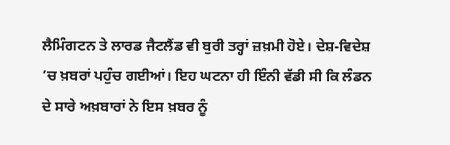ਲੈਮਿੰਗਟਨ ਤੇ ਲਾਰਡ ਜੈਟਲੈਂਡ ਵੀ ਬੁਰੀ ਤਰ੍ਹਾਂ ਜ਼ਖ਼ਮੀ ਹੋਏ। ਦੇਸ਼-ਵਿਦੇਸ਼ ’ਚ ਖ਼ਬਰਾਂ ਪਹੁੰਚ ਗਈਆਂ। ਇਹ ਘਟਨਾ ਹੀ ਇੰਨੀ ਵੱਡੀ ਸੀ ਕਿ ਲੰਡਨ ਦੇ ਸਾਰੇ ਅਖ਼ਬਾਰਾਂ ਨੇ ਇਸ ਖ਼ਬਰ ਨੂੰ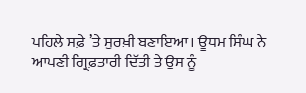ਪਹਿਲੇ ਸਫ਼ੇ ’ਤੇ ਸੁਰਖ਼ੀ ਬਣਾਇਆ। ਊਧਮ ਸਿੰਘ ਨੇ ਆਪਣੀ ਗ੍ਰਿਫ਼ਤਾਰੀ ਦਿੱਤੀ ਤੇ ਉਸ ਨੂੰ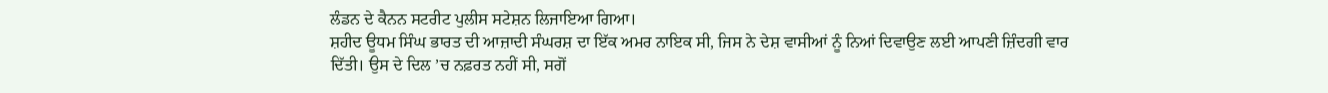ਲੰਡਨ ਦੇ ਕੈਨਨ ਸਟਰੀਟ ਪੁਲੀਸ ਸਟੇਸ਼ਨ ਲਿਜਾਇਆ ਗਿਆ।
ਸ਼ਹੀਦ ਊਧਮ ਸਿੰਘ ਭਾਰਤ ਦੀ ਆਜ਼ਾਦੀ ਸੰਘਰਸ਼ ਦਾ ਇੱਕ ਅਮਰ ਨਾਇਕ ਸੀ, ਜਿਸ ਨੇ ਦੇਸ਼ ਵਾਸੀਆਂ ਨੂੰ ਨਿਆਂ ਦਿਵਾਉਣ ਲਈ ਆਪਣੀ ਜ਼ਿੰਦਗੀ ਵਾਰ ਦਿੱਤੀ। ਉਸ ਦੇ ਦਿਲ ’ਚ ਨਫ਼ਰਤ ਨਹੀਂ ਸੀ, ਸਗੋਂ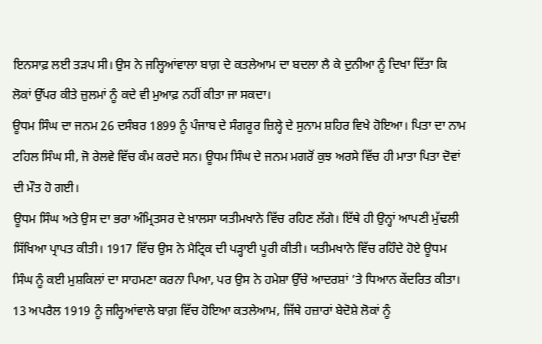ਇਨਸਾਫ਼ ਲਈ ਤੜਪ ਸੀ। ਉਸ ਨੇ ਜਲ੍ਹਿਆਂਵਾਲਾ ਬਾਗ਼ ਦੇ ਕਤਲੇਆਮ ਦਾ ਬਦਲਾ ਲੈ ਕੇ ਦੁਨੀਆ ਨੂੰ ਦਿਖਾ ਦਿੱਤਾ ਕਿ ਲੋਕਾਂ ਉੱਪਰ ਕੀਤੇ ਜ਼ੁਲਮਾਂ ਨੂੰ ਕਦੇ ਵੀ ਮੁਆਫ਼ ਨਹੀਂ ਕੀਤਾ ਜਾ ਸਕਦਾ।
ਊਧਮ ਸਿੰਘ ਦਾ ਜਨਮ 26 ਦਸੰਬਰ 1899 ਨੂੰ ਪੰਜਾਬ ਦੇ ਸੰਗਰੂਰ ਜ਼ਿਲ੍ਹੇ ਦੇ ਸੁਨਾਮ ਸ਼ਹਿਰ ਵਿਖੇ ਹੋਇਆ। ਪਿਤਾ ਦਾ ਨਾਮ ਟਹਿਲ ਸਿੰਘ ਸੀ, ਜੋ ਰੇਲਵੇ ਵਿੱਚ ਕੰਮ ਕਰਦੇ ਸਨ। ਊਧਮ ਸਿੰਘ ਦੇ ਜਨਮ ਮਗਰੋਂ ਕੁਝ ਅਰਸੇ ਵਿੱਚ ਹੀ ਮਾਤਾ ਪਿਤਾ ਦੋਵਾਂ ਦੀ ਮੌਤ ਹੋ ਗਈ।
ਊਧਮ ਸਿੰਘ ਅਤੇ ਉਸ ਦਾ ਭਰਾ ਅੰਮ੍ਰਿਤਸਰ ਦੇ ਖ਼ਾਲਸਾ ਯਤੀਮਖਾਨੇ ਵਿੱਚ ਰਹਿਣ ਲੱਗੇ। ਇੱਥੇ ਹੀ ਉਨ੍ਹਾਂ ਆਪਣੀ ਮੁੱਢਲੀ ਸਿੱਖਿਆ ਪ੍ਰਾਪਤ ਕੀਤੀ। 1917 ਵਿੱਚ ਉਸ ਨੇ ਮੈਟ੍ਰਿਕ ਦੀ ਪੜ੍ਹਾਈ ਪੂਰੀ ਕੀਤੀ। ਯਤੀਮਖਾਨੇ ਵਿੱਚ ਰਹਿੰਦੇ ਹੋਏ ਊਧਮ ਸਿੰਘ ਨੂੰ ਕਈ ਮੁਸ਼ਕਿਲਾਂ ਦਾ ਸਾਹਮਣਾ ਕਰਨਾ ਪਿਆ, ਪਰ ਉਸ ਨੇ ਹਮੇਸ਼ਾ ਉੱਚੇ ਆਦਰਸ਼ਾਂ ’ਤੇ ਧਿਆਨ ਕੇਂਦਰਿਤ ਕੀਤਾ।
13 ਅਪਰੈਲ 1919 ਨੂੰ ਜਲ੍ਹਿਆਂਵਾਲੇ ਬਾਗ਼ ਵਿੱਚ ਹੋਇਆ ਕਤਲੇਆਮ, ਜਿੱਥੇ ਹਜ਼ਾਰਾਂ ਬੇਦੋਸ਼ੇ ਲੋਕਾਂ ਨੂੰ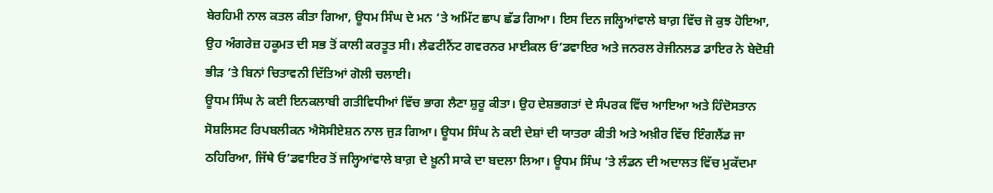ਬੇਰਹਿਮੀ ਨਾਲ ਕਤਲ ਕੀਤਾ ਗਿਆ, ਊਧਮ ਸਿੰਘ ਦੇ ਮਨ ’ਤੇ ਅਮਿੱਟ ਛਾਪ ਛੱਡ ਗਿਆ। ਇਸ ਦਿਨ ਜਲ੍ਹਿਆਂਵਾਲੇ ਬਾਗ਼ ਵਿੱਚ ਜੋ ਕੁਝ ਹੋਇਆ, ਉਹ ਅੰਗਰੇਜ਼ ਹਕੂਮਤ ਦੀ ਸਭ ਤੋਂ ਕਾਲੀ ਕਰਤੂਤ ਸੀ। ਲੈਫਟੀਨੈਂਟ ਗਵਰਨਰ ਮਾਈਕਲ ਓ’ਡਵਾਇਰ ਅਤੇ ਜਨਰਲ ਰੇਜੀਨਲਡ ਡਾਇਰ ਨੇ ਬੇਦੋਸ਼ੀ ਭੀੜ ’ਤੇ ਬਿਨਾਂ ਚਿਤਾਵਨੀ ਦਿੱਤਿਆਂ ਗੋਲੀ ਚਲਾਈ।
ਊਧਮ ਸਿੰਘ ਨੇ ਕਈ ਇਨਕਲਾਬੀ ਗਤੀਵਿਧੀਆਂ ਵਿੱਚ ਭਾਗ ਲੈਣਾ ਸ਼ੁਰੂ ਕੀਤਾ। ਉਹ ਦੇਸ਼ਭਗਤਾਂ ਦੇ ਸੰਪਰਕ ਵਿੱਚ ਆਇਆ ਅਤੇ ਹਿੰਦੋਸਤਾਨ ਸੋਸ਼ਲਿਸਟ ਰਿਪਬਲੀਕਨ ਐਸੋਸੀਏਸ਼ਨ ਨਾਲ ਜੁੜ ਗਿਆ। ਊਧਮ ਸਿੰਘ ਨੇ ਕਈ ਦੇਸ਼ਾਂ ਦੀ ਯਾਤਰਾ ਕੀਤੀ ਅਤੇ ਅਖ਼ੀਰ ਵਿੱਚ ਇੰਗਲੈਂਡ ਜਾ ਠਹਿਰਿਆ, ਜਿੱਥੇ ਓ’ਡਵਾਇਰ ਤੋਂ ਜਲ੍ਹਿਆਂਵਾਲੇ ਬਾਗ਼ ਦੇ ਖ਼ੂਨੀ ਸਾਕੇ ਦਾ ਬਦਲਾ ਲਿਆ। ਊਧਮ ਸਿੰਘ ’ਤੇ ਲੰਡਨ ਦੀ ਅਦਾਲਤ ਵਿੱਚ ਮੁਕੱਦਮਾ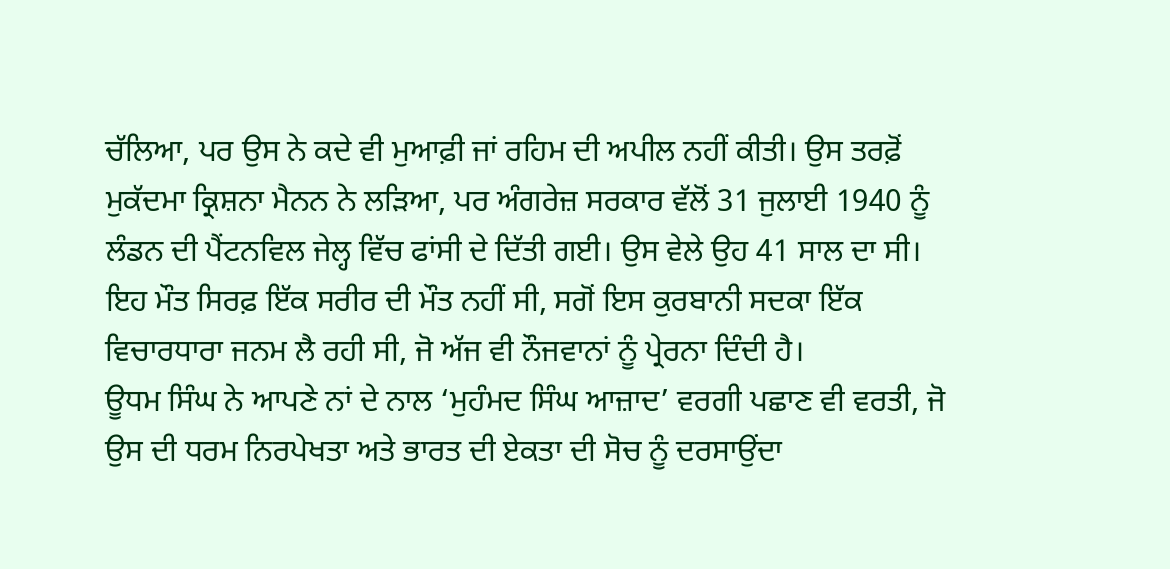ਚੱਲਿਆ, ਪਰ ਉਸ ਨੇ ਕਦੇ ਵੀ ਮੁਆਫ਼ੀ ਜਾਂ ਰਹਿਮ ਦੀ ਅਪੀਲ ਨਹੀਂ ਕੀਤੀ। ਉਸ ਤਰਫ਼ੋਂ ਮੁਕੱਦਮਾ ਕ੍ਰਿਸ਼ਨਾ ਮੈਨਨ ਨੇ ਲੜਿਆ, ਪਰ ਅੰਗਰੇਜ਼ ਸਰਕਾਰ ਵੱਲੋਂ 31 ਜੁਲਾਈ 1940 ਨੂੰ ਲੰਡਨ ਦੀ ਪੈਂਟਨਵਿਲ ਜੇਲ੍ਹ ਵਿੱਚ ਫਾਂਸੀ ਦੇ ਦਿੱਤੀ ਗਈ। ਉਸ ਵੇਲੇ ਉਹ 41 ਸਾਲ ਦਾ ਸੀ। ਇਹ ਮੌਤ ਸਿਰਫ਼ ਇੱਕ ਸਰੀਰ ਦੀ ਮੌਤ ਨਹੀਂ ਸੀ, ਸਗੋਂ ਇਸ ਕੁਰਬਾਨੀ ਸਦਕਾ ਇੱਕ ਵਿਚਾਰਧਾਰਾ ਜਨਮ ਲੈ ਰਹੀ ਸੀ, ਜੋ ਅੱਜ ਵੀ ਨੌਜਵਾਨਾਂ ਨੂੰ ਪ੍ਰੇਰਨਾ ਦਿੰਦੀ ਹੈ।
ਊਧਮ ਸਿੰਘ ਨੇ ਆਪਣੇ ਨਾਂ ਦੇ ਨਾਲ ‘ਮੁਹੰਮਦ ਸਿੰਘ ਆਜ਼ਾਦ’ ਵਰਗੀ ਪਛਾਣ ਵੀ ਵਰਤੀ, ਜੋ ਉਸ ਦੀ ਧਰਮ ਨਿਰਪੇਖਤਾ ਅਤੇ ਭਾਰਤ ਦੀ ਏਕਤਾ ਦੀ ਸੋਚ ਨੂੰ ਦਰਸਾਉਂਦਾ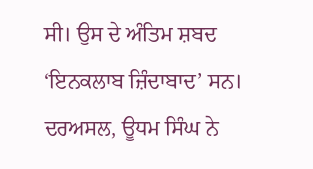ਸੀ। ਉਸ ਦੇ ਅੰਤਿਮ ਸ਼ਬਦ ‘ਇਨਕਲਾਬ ਜ਼ਿੰਦਾਬਾਦ’ ਸਨ।
ਦਰਅਸਲ, ਊਧਮ ਸਿੰਘ ਨੇ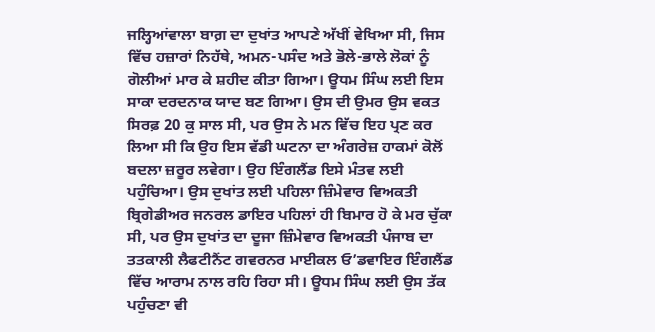ਜਲ੍ਹਿਆਂਵਾਲਾ ਬਾਗ਼ ਦਾ ਦੁਖਾਂਤ ਆਪਣੇ ਅੱਖੀਂ ਵੇਖਿਆ ਸੀ, ਜਿਸ ਵਿੱਚ ਹਜ਼ਾਰਾਂ ਨਿਹੱਥੇ, ਅਮਨ-ਪਸੰਦ ਅਤੇ ਭੋਲੇ-ਭਾਲੇ ਲੋਕਾਂ ਨੂੰ ਗੋਲੀਆਂ ਮਾਰ ਕੇ ਸ਼ਹੀਦ ਕੀਤਾ ਗਿਆ। ਊਧਮ ਸਿੰਘ ਲਈ ਇਸ ਸਾਕਾ ਦਰਦਨਾਕ ਯਾਦ ਬਣ ਗਿਆ। ਉਸ ਦੀ ਉਮਰ ਉਸ ਵਕਤ ਸਿਰਫ਼ 20 ਕੁ ਸਾਲ ਸੀ, ਪਰ ਉਸ ਨੇ ਮਨ ਵਿੱਚ ਇਹ ਪ੍ਰਣ ਕਰ ਲਿਆ ਸੀ ਕਿ ਉਹ ਇਸ ਵੱਡੀ ਘਟਨਾ ਦਾ ਅੰਗਰੇਜ਼ ਹਾਕਮਾਂ ਕੋਲੋਂ ਬਦਲਾ ਜ਼ਰੂਰ ਲਵੇਗਾ। ਉਹ ਇੰਗਲੈਂਡ ਇਸੇ ਮੰਤਵ ਲਈ ਪਹੁੰਚਿਆ। ਉਸ ਦੁਖਾਂਤ ਲਈ ਪਹਿਲਾ ਜ਼ਿੰਮੇਵਾਰ ਵਿਅਕਤੀ ਬ੍ਰਿਗੇਡੀਅਰ ਜਨਰਲ ਡਾਇਰ ਪਹਿਲਾਂ ਹੀ ਬਿਮਾਰ ਹੋ ਕੇ ਮਰ ਚੁੱਕਾ ਸੀ, ਪਰ ਉਸ ਦੁਖਾਂਤ ਦਾ ਦੂਜਾ ਜ਼ਿੰਮੇਵਾਰ ਵਿਅਕਤੀ ਪੰਜਾਬ ਦਾ ਤਤਕਾਲੀ ਲੈਫਟੀਨੈਂਟ ਗਵਰਨਰ ਮਾਈਕਲ ਓ’ਡਵਾਇਰ ਇੰਗਲੈਂਡ ਵਿੱਚ ਆਰਾਮ ਨਾਲ ਰਹਿ ਰਿਹਾ ਸੀ। ਊਧਮ ਸਿੰਘ ਲਈ ਉਸ ਤੱਕ ਪਹੁੰਚਣਾ ਵੀ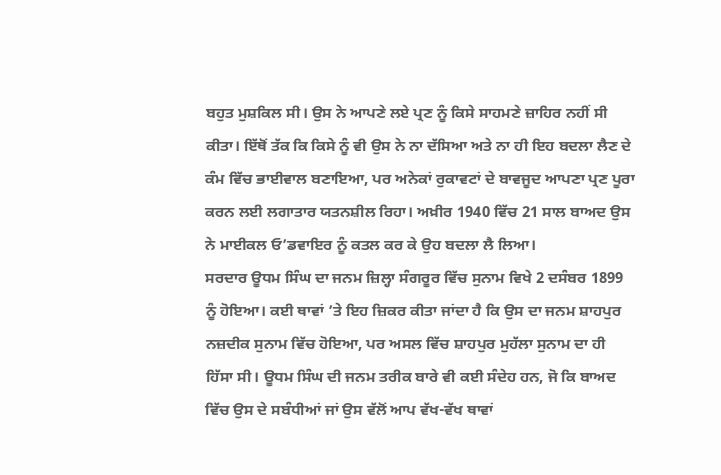ਬਹੁਤ ਮੁਸ਼ਕਿਲ ਸੀ। ਉਸ ਨੇ ਆਪਣੇ ਲਏ ਪ੍ਰਣ ਨੂੰ ਕਿਸੇ ਸਾਹਮਣੇ ਜ਼ਾਹਿਰ ਨਹੀਂ ਸੀ ਕੀਤਾ। ਇੱਥੋਂ ਤੱਕ ਕਿ ਕਿਸੇ ਨੂੰ ਵੀ ਉਸ ਨੇ ਨਾ ਦੱਸਿਆ ਅਤੇ ਨਾ ਹੀ ਇਹ ਬਦਲਾ ਲੈਣ ਦੇ ਕੰਮ ਵਿੱਚ ਭਾਈਵਾਲ ਬਣਾਇਆ, ਪਰ ਅਨੇਕਾਂ ਰੁਕਾਵਟਾਂ ਦੇ ਬਾਵਜੂਦ ਆਪਣਾ ਪ੍ਰਣ ਪੂਰਾ ਕਰਨ ਲਈ ਲਗਾਤਾਰ ਯਤਨਸ਼ੀਲ ਰਿਹਾ। ਅਖ਼ੀਰ 1940 ਵਿੱਚ 21 ਸਾਲ ਬਾਅਦ ਉਸ ਨੇ ਮਾਈਕਲ ਓ’ਡਵਾਇਰ ਨੂੰ ਕਤਲ ਕਰ ਕੇ ਉਹ ਬਦਲਾ ਲੈ ਲਿਆ।
ਸਰਦਾਰ ਊਧਮ ਸਿੰਘ ਦਾ ਜਨਮ ਜ਼ਿਲ੍ਹਾ ਸੰਗਰੂਰ ਵਿੱਚ ਸੁਨਾਮ ਵਿਖੇ 2 ਦਸੰਬਰ 1899 ਨੂੰ ਹੋਇਆ। ਕਈ ਥਾਵਾਂ ’ਤੇ ਇਹ ਜ਼ਿਕਰ ਕੀਤਾ ਜਾਂਦਾ ਹੈ ਕਿ ਉਸ ਦਾ ਜਨਮ ਸ਼ਾਹਪੁਰ ਨਜ਼ਦੀਕ ਸੁਨਾਮ ਵਿੱਚ ਹੋਇਆ, ਪਰ ਅਸਲ ਵਿੱਚ ਸ਼ਾਹਪੁਰ ਮੁਹੱਲਾ ਸੁਨਾਮ ਦਾ ਹੀ ਹਿੱਸਾ ਸੀ। ਊਧਮ ਸਿੰਘ ਦੀ ਜਨਮ ਤਰੀਕ ਬਾਰੇ ਵੀ ਕਈ ਸੰਦੇਹ ਹਨ, ਜੋ ਕਿ ਬਾਅਦ ਵਿੱਚ ਉਸ ਦੇ ਸਬੰਧੀਆਂ ਜਾਂ ਉਸ ਵੱਲੋਂ ਆਪ ਵੱਖ-ਵੱਖ ਥਾਵਾਂ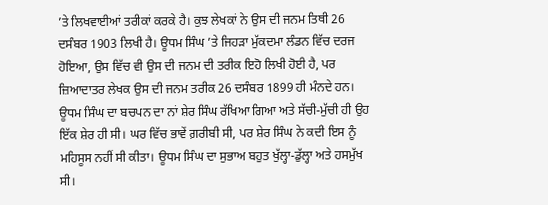’ਤੇ ਲਿਖਵਾਈਆਂ ਤਰੀਕਾਂ ਕਰਕੇ ਹੈ। ਕੁਝ ਲੇਖਕਾਂ ਨੇ ਉਸ ਦੀ ਜਨਮ ਤਿਥੀ 26 ਦਸੰਬਰ 1903 ਲਿਖੀ ਹੈ। ਊਧਮ ਸਿੰਘ ’ਤੇ ਜਿਹੜਾ ਮੁੱਕਦਮਾ ਲੰਡਨ ਵਿੱਚ ਦਰਜ ਹੋਇਆ, ਉਸ ਵਿੱਚ ਵੀ ਉਸ ਦੀ ਜਨਮ ਦੀ ਤਰੀਕ ਇਹੋ ਲਿਖੀ ਹੋਈ ਹੈ, ਪਰ ਜ਼ਿਆਦਾਤਰ ਲੇਖਕ ਉਸ ਦੀ ਜਨਮ ਤਰੀਕ 26 ਦਸੰਬਰ 1899 ਹੀ ਮੰਨਦੇ ਹਨ।
ਊਧਮ ਸਿੰਘ ਦਾ ਬਚਪਨ ਦਾ ਨਾਂ ਸ਼ੇਰ ਸਿੰਘ ਰੱਖਿਆ ਗਿਆ ਅਤੇ ਸੱਚੀ-ਮੁੱਚੀ ਹੀ ਉਹ ਇੱਕ ਸ਼ੇਰ ਹੀ ਸੀ। ਘਰ ਵਿੱਚ ਭਾਵੇਂ ਗ਼ਰੀਬੀ ਸੀ, ਪਰ ਸ਼ੇਰ ਸਿੰਘ ਨੇ ਕਦੀ ਇਸ ਨੂੰ ਮਹਿਸੂਸ ਨਹੀਂ ਸੀ ਕੀਤਾ। ਊਧਮ ਸਿੰਘ ਦਾ ਸੁਭਾਅ ਬਹੁਤ ਖੁੱਲ੍ਹਾ-ਡੁੱਲ੍ਹਾ ਅਤੇ ਹਸਮੁੱਖ ਸੀ।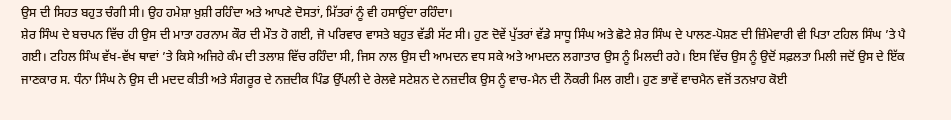ਉਸ ਦੀ ਸਿਹਤ ਬਹੁਤ ਚੰਗੀ ਸੀ। ਉਹ ਹਮੇਸ਼ਾ ਖ਼ੁਸ਼ੀ ਰਹਿੰਦਾ ਅਤੇ ਆਪਣੇ ਦੋਸਤਾਂ, ਮਿੱਤਰਾਂ ਨੂੰ ਵੀ ਹਸਾਉਂਦਾ ਰਹਿੰਦਾ।
ਸ਼ੇਰ ਸਿੰਘ ਦੇ ਬਚਪਨ ਵਿੱਚ ਹੀ ਉਸ ਦੀ ਮਾਤਾ ਹਰਨਾਮ ਕੌਰ ਦੀ ਮੌਤ ਹੋ ਗਈ, ਜੋ ਪਰਿਵਾਰ ਵਾਸਤੇ ਬਹੁਤ ਵੱਡੀ ਸੱਟ ਸੀ। ਹੁਣ ਦੋਵੇਂ ਪੁੱਤਰਾਂ ਵੱਡੇ ਸਾਧੂ ਸਿੰਘ ਅਤੇ ਛੋਟੇ ਸ਼ੇਰ ਸਿੰਘ ਦੇ ਪਾਲਣ-ਪੋਸ਼ਣ ਦੀ ਜ਼ਿੰਮੇਵਾਰੀ ਵੀ ਪਿਤਾ ਟਹਿਲ ਸਿੰਘ ’ਤੇ ਪੈ ਗਈ। ਟਹਿਲ ਸਿੰਘ ਵੱਖ-ਵੱਖ ਥਾਵਾਂ ’ਤੇ ਕਿਸੇ ਅਜਿਹੇ ਕੰਮ ਦੀ ਤਲਾਸ਼ ਵਿੱਚ ਰਹਿੰਦਾ ਸੀ, ਜਿਸ ਨਾਲ ਉਸ ਦੀ ਆਮਦਨ ਵਧ ਸਕੇ ਅਤੇ ਆਮਦਨ ਲਗਾਤਾਰ ਉਸ ਨੂੰ ਮਿਲਦੀ ਰਹੇ। ਇਸ ਵਿੱਚ ਉਸ ਨੂੰ ਉਦੋਂ ਸਫ਼ਲਤਾ ਮਿਲੀ ਜਦੋਂ ਉਸ ਦੇ ਇੱਕ ਜਾਣਕਾਰ ਸ. ਧੰਨਾ ਸਿੰਘ ਨੇ ਉਸ ਦੀ ਮਦਦ ਕੀਤੀ ਅਤੇ ਸੰਗਰੂਰ ਦੇ ਨਜ਼ਦੀਕ ਪਿੰਡ ਉੱਪਲੀ ਦੇ ਰੇਲਵੇ ਸਟੇਸ਼ਨ ਦੇ ਨਜ਼ਦੀਕ ਉਸ ਨੂੰ ਵਾਚ-ਮੈਨ ਦੀ ਨੌਕਰੀ ਮਿਲ ਗਈ। ਹੁਣ ਭਾਵੇਂ ਵਾਚਮੈਨ ਵਜੋਂ ਤਨਖ਼ਾਹ ਕੋਈ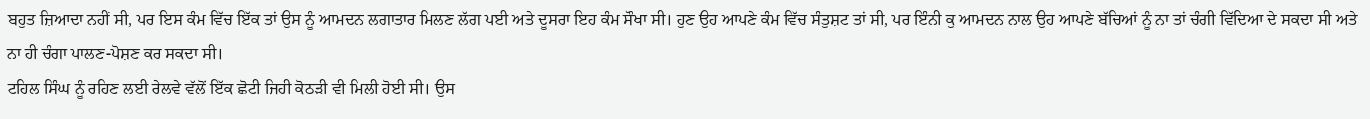ਬਹੁਤ ਜ਼ਿਆਦਾ ਨਹੀਂ ਸੀ, ਪਰ ਇਸ ਕੰਮ ਵਿੱਚ ਇੱਕ ਤਾਂ ਉਸ ਨੂੰ ਆਮਦਨ ਲਗਾਤਾਰ ਮਿਲਣ ਲੱਗ ਪਈ ਅਤੇ ਦੂਸਰਾ ਇਹ ਕੰਮ ਸੌਖਾ ਸੀ। ਹੁਣ ਉਹ ਆਪਣੇ ਕੰਮ ਵਿੱਚ ਸੰਤੁਸ਼ਟ ਤਾਂ ਸੀ, ਪਰ ਇੰਨੀ ਕੁ ਆਮਦਨ ਨਾਲ ਉਹ ਆਪਣੇ ਬੱਚਿਆਂ ਨੂੰ ਨਾ ਤਾਂ ਚੰਗੀ ਵਿੱਦਿਆ ਦੇ ਸਕਦਾ ਸੀ ਅਤੇ ਨਾ ਹੀ ਚੰਗਾ ਪਾਲਣ-ਪੋਸ਼ਣ ਕਰ ਸਕਦਾ ਸੀ।
ਟਹਿਲ ਸਿੰਘ ਨੂੰ ਰਹਿਣ ਲਈ ਰੇਲਵੇ ਵੱਲੋਂ ਇੱਕ ਛੋਟੀ ਜਿਹੀ ਕੋਠੜੀ ਵੀ ਮਿਲੀ ਹੋਈ ਸੀ। ਉਸ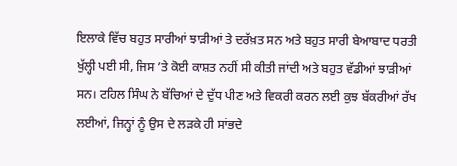ਇਲਾਕੇ ਵਿੱਚ ਬਹੁਤ ਸਾਰੀਆਂ ਝਾੜੀਆਂ ਤੇ ਦਰੱਖ਼ਤ ਸਨ ਅਤੇ ਬਹੁਤ ਸਾਰੀ ਬੇਆਬਾਦ ਧਰਤੀ ਖੁੱਲ੍ਹੀ ਪਈ ਸੀ, ਜਿਸ ’ਤੇ ਕੋਈ ਕਾਸ਼ਤ ਨਹੀਂ ਸੀ ਕੀਤੀ ਜਾਂਦੀ ਅਤੇ ਬਹੁਤ ਵੱਡੀਆਂ ਝਾੜੀਆਂ ਸਨ। ਟਹਿਲ ਸਿੰਘ ਨੇ ਬੱਚਿਆਂ ਦੇ ਦੁੱਧ ਪੀਣ ਅਤੇ ਵਿਕਰੀ ਕਰਨ ਲਈ ਕੁਝ ਬੱਕਰੀਆਂ ਰੱਖ ਲਈਆਂ, ਜਿਨ੍ਹਾਂ ਨੂੰ ਉਸ ਦੇ ਲੜਕੇ ਹੀ ਸਾਂਭਦੇ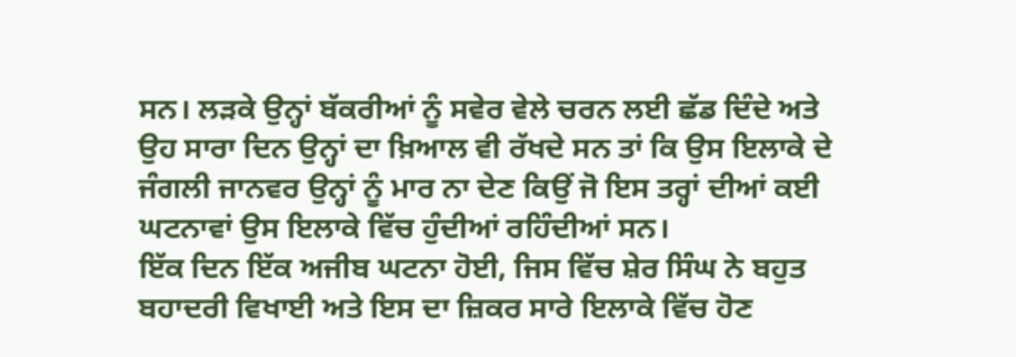ਸਨ। ਲੜਕੇ ਉਨ੍ਹਾਂ ਬੱਕਰੀਆਂ ਨੂੰ ਸਵੇਰ ਵੇਲੇ ਚਰਨ ਲਈ ਛੱਡ ਦਿੰਦੇ ਅਤੇ ਉਹ ਸਾਰਾ ਦਿਨ ਉਨ੍ਹਾਂ ਦਾ ਖ਼ਿਆਲ ਵੀ ਰੱਖਦੇ ਸਨ ਤਾਂ ਕਿ ਉਸ ਇਲਾਕੇ ਦੇ ਜੰਗਲੀ ਜਾਨਵਰ ਉਨ੍ਹਾਂ ਨੂੰ ਮਾਰ ਨਾ ਦੇਣ ਕਿਉਂ ਜੋ ਇਸ ਤਰ੍ਹਾਂ ਦੀਆਂ ਕਈ ਘਟਨਾਵਾਂ ਉਸ ਇਲਾਕੇ ਵਿੱਚ ਹੁੰਦੀਆਂ ਰਹਿੰਦੀਆਂ ਸਨ।
ਇੱਕ ਦਿਨ ਇੱਕ ਅਜੀਬ ਘਟਨਾ ਹੋਈ, ਜਿਸ ਵਿੱਚ ਸ਼ੇਰ ਸਿੰਘ ਨੇ ਬਹੁਤ ਬਹਾਦਰੀ ਵਿਖਾਈ ਅਤੇ ਇਸ ਦਾ ਜ਼ਿਕਰ ਸਾਰੇ ਇਲਾਕੇ ਵਿੱਚ ਹੋਣ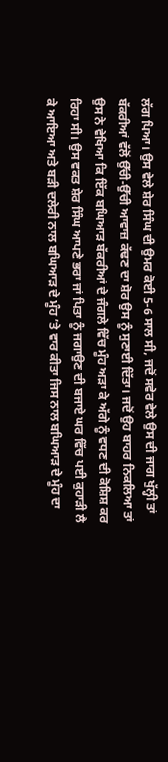ਲੱਗ ਪਿਆ। ਉਸ ਵੇਲੇ ਸ਼ੇਰ ਸਿੰਘ ਦੀ ਉਮਰ ਕੋਈ 5-6 ਸਾਲ ਸੀ, ਜਦੋਂ ਸਵੇਰ ਵੇਲੇ ਉਸ ਦੀ ਜਾਗ ਖੁੱਲ੍ਹੀ ਤਾਂ ਬੱਕਰੀਆਂ ਵੱਲੋਂ ਉੱਚੀ-ਉੱਚੀ ਆਵਾਜ਼ ਕੱਢਣ ਦਾ ਸ਼ੋਰ ਉਸ ਨੂੰ ਸੁਣਾਈ ਦਿੱਤਾ। ਜਦੋਂ ਉਹ ਬਾਹਰ ਨਿਕਲਿਆ ਤਾਂ ਉਸ ਨੇ ਵੇਖਿਆ ਕਿ ਇੱਕ ਬਘਿਆੜ ਬੱਕਰੀਆਂ ਦੇ ਜੰਗਲੇ ਵਿੱਚ ਮੂੰਹ ਅੜਾ ਕੇ ਅੱਗੇ ਨੂੰ ਵਧਣ ਦੀ ਕੋਸ਼ਿਸ਼ ਕਰ ਰਿਹਾ ਸੀ। ਉਸ ਵਕਤ ਸ਼ੇਰ ਸਿੰਘ ਆਪਣੇ ਭਰਾ ਜਾਂ ਪਿਤਾ ਨੂੰ ਜਗਾਉਣ ਦੀ ਬਜਾਏ ਘਰ ਵਿੱਚ ਪਈ ਕੁਹਾੜੀ ਲੈ ਕੇ ਆਇਆ ਅਤੇ ਬੜੀ ਦਲੇਰੀ ਨਾਲ ਬਘਿਆੜ ਦੇ ਮੂੰਹ ’ਤੇ ਵਾਰ ਕੀਤਾ ਜਿਸ ਨਾਲ ਬਘਿਆੜ ਦੇ ਮੂੰਹ ਦਾ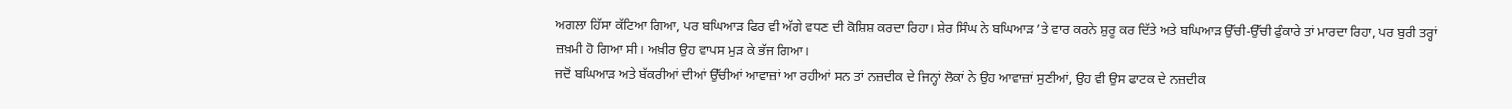ਅਗਲਾ ਹਿੱਸਾ ਕੱਟਿਆ ਗਿਆ, ਪਰ ਬਘਿਆੜ ਫਿਰ ਵੀ ਅੱਗੇ ਵਧਣ ਦੀ ਕੋਸ਼ਿਸ਼ ਕਰਦਾ ਰਿਹਾ। ਸ਼ੇਰ ਸਿੰਘ ਨੇ ਬਘਿਆੜ ’ਤੇ ਵਾਰ ਕਰਨੇ ਸ਼ੁਰੂ ਕਰ ਦਿੱਤੇ ਅਤੇ ਬਘਿਆੜ ਉੱਚੀ-ਉੱਚੀ ਫੁੰਕਾਰੇ ਤਾਂ ਮਾਰਦਾ ਰਿਹਾ, ਪਰ ਬੁਰੀ ਤਰ੍ਹਾਂ ਜ਼ਖ਼ਮੀ ਹੋ ਗਿਆ ਸੀ। ਅਖ਼ੀਰ ਉਹ ਵਾਪਸ ਮੁੜ ਕੇ ਭੱਜ ਗਿਆ।
ਜਦੋਂ ਬਘਿਆੜ ਅਤੇ ਬੱਕਰੀਆਂ ਦੀਆਂ ਉੱਚੀਆਂ ਆਵਾਜ਼ਾਂ ਆ ਰਹੀਆਂ ਸਨ ਤਾਂ ਨਜ਼ਦੀਕ ਦੇ ਜਿਨ੍ਹਾਂ ਲੋਕਾਂ ਨੇ ਉਹ ਆਵਾਜ਼ਾਂ ਸੁਣੀਆਂ, ਉਹ ਵੀ ਉਸ ਫਾਟਕ ਦੇ ਨਜ਼ਦੀਕ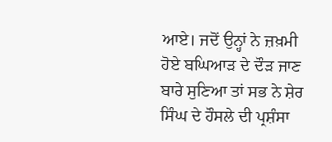ਆਏ। ਜਦੋਂ ਉਨ੍ਹਾਂ ਨੇ ਜ਼ਖ਼ਮੀ ਹੋਏ ਬਘਿਆੜ ਦੇ ਦੌੜ ਜਾਣ ਬਾਰੇ ਸੁਣਿਆ ਤਾਂ ਸਭ ਨੇ ਸ਼ੇਰ ਸਿੰਘ ਦੇ ਹੌਸਲੇ ਦੀ ਪ੍ਰਸ਼ੰਸਾ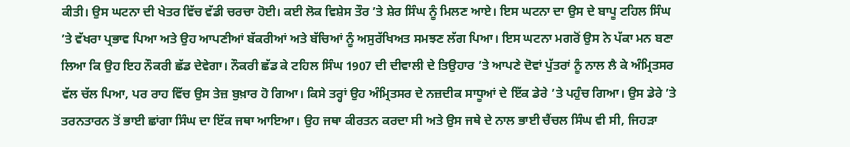ਕੀਤੀ। ਉਸ ਘਟਨਾ ਦੀ ਖੇਤਰ ਵਿੱਚ ਵੱਡੀ ਚਰਚਾ ਹੋਈ। ਕਈ ਲੋਕ ਵਿਸ਼ੇਸ ਤੌਰ ’ਤੇ ਸ਼ੇਰ ਸਿੰਘ ਨੂੰ ਮਿਲਣ ਆਏ। ਇਸ ਘਟਨਾ ਦਾ ਉਸ ਦੇ ਬਾਪੂ ਟਹਿਲ ਸਿੰਘ ’ਤੇ ਵੱਖਰਾ ਪ੍ਰਭਾਵ ਪਿਆ ਅਤੇ ਉਹ ਆਪਣੀਆਂ ਬੱਕਰੀਆਂ ਅਤੇ ਬੱਚਿਆਂ ਨੂੰ ਅਸੁਰੱਖਿਅਤ ਸਮਝਣ ਲੱਗ ਪਿਆ। ਇਸ ਘਟਨਾ ਮਗਰੋਂ ਉਸ ਨੇ ਪੱਕਾ ਮਨ ਬਣਾ ਲਿਆ ਕਿ ਉਹ ਇਹ ਨੌਕਰੀ ਛੱਡ ਦੇਵੇਗਾ। ਨੌਕਰੀ ਛੱਡ ਕੇ ਟਹਿਲ ਸਿੰਘ 1907 ਦੀ ਦੀਵਾਲੀ ਦੇ ਤਿਉਹਾਰ ’ਤੇ ਆਪਣੇ ਦੋਵਾਂ ਪੁੱਤਰਾਂ ਨੂੰ ਨਾਲ ਲੈ ਕੇ ਅੰਮ੍ਰਿਤਸਰ ਵੱਲ ਚੱਲ ਪਿਆ, ਪਰ ਰਾਹ ਵਿੱਚ ਉਸ ਤੇਜ਼ ਬੁਖ਼ਾਰ ਹੋ ਗਿਆ। ਕਿਸੇ ਤਰ੍ਹਾਂ ਉਹ ਅੰਮ੍ਰਿਤਸਰ ਦੇ ਨਜ਼ਦੀਕ ਸਾਧੂਆਂ ਦੇ ਇੱਕ ਡੇਰੇ ’ਤੇ ਪਹੁੰਚ ਗਿਆ। ਉਸ ਡੇਰੇ ’ਤੇ ਤਰਨਤਾਰਨ ਤੋਂ ਭਾਈ ਛਾਂਗਾ ਸਿੰਘ ਦਾ ਇੱਕ ਜਥਾ ਆਇਆ। ਉਹ ਜਥਾ ਕੀਰਤਨ ਕਰਦਾ ਸੀ ਅਤੇ ਉਸ ਜਥੇ ਦੇ ਨਾਲ ਭਾਈ ਚੈਂਚਲ ਸਿੰਘ ਵੀ ਸੀ, ਜਿਹੜਾ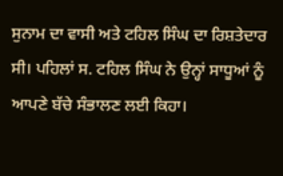ਸੁਨਾਮ ਦਾ ਵਾਸੀ ਅਤੇ ਟਹਿਲ ਸਿੰਘ ਦਾ ਰਿਸ਼ਤੇਦਾਰ ਸੀ। ਪਹਿਲਾਂ ਸ. ਟਹਿਲ ਸਿੰਘ ਨੇ ਉਨ੍ਹਾਂ ਸਾਧੂਆਂ ਨੂੰ ਆਪਣੇ ਬੱਚੇ ਸੰਭਾਲਣ ਲਈ ਕਿਹਾ।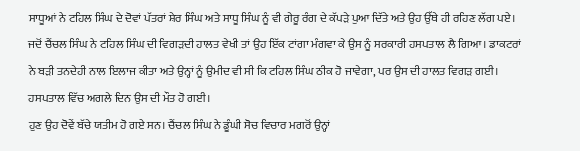ਸਾਧੂਆਂ ਨੇ ਟਹਿਲ ਸਿੰਘ ਦੇ ਦੋਵਾਂ ਪੱਤਰਾਂ ਸ਼ੇਰ ਸਿੰਘ ਅਤੇ ਸਾਧੂ ਸਿੰਘ ਨੂੰ ਵੀ ਗੇਰੂ ਰੰਗ ਦੇ ਕੱਪੜੇ ਪੁਆ ਦਿੱਤੇ ਅਤੇ ਉਹ ਉੱਥੇ ਹੀ ਰਹਿਣ ਲੱਗ ਪਏ। ਜਦੋਂ ਚੈਂਚਲ ਸਿੰਘ ਨੇ ਟਹਿਲ ਸਿੰਘ ਦੀ ਵਿਗੜਦੀ ਹਾਲਤ ਵੇਖੀ ਤਾਂ ਉਹ ਇੱਕ ਟਾਂਗਾ ਮੰਗਵਾ ਕੇ ਉਸ ਨੂੰ ਸਰਕਾਰੀ ਹਸਪਤਾਲ ਲੈ ਗਿਆ। ਡਾਕਟਰਾਂ ਨੇ ਬੜੀ ਤਨਦੇਹੀ ਨਾਲ ਇਲਾਜ ਕੀਤਾ ਅਤੇ ਉਨ੍ਹਾਂ ਨੂੰ ਉਮੀਦ ਵੀ ਸੀ ਕਿ ਟਹਿਲ ਸਿੰਘ ਠੀਕ ਹੋ ਜਾਵੇਗਾ, ਪਰ ਉਸ ਦੀ ਹਾਲਤ ਵਿਗੜ ਗਈ। ਹਸਪਤਾਲ ਵਿੱਚ ਅਗਲੇ ਦਿਨ ਉਸ ਦੀ ਮੌਤ ਹੋ ਗਈ।
ਹੁਣ ਉਹ ਦੋਵੇਂ ਬੱਚੇ ਯਤੀਮ ਹੋ ਗਏ ਸਨ। ਚੈਂਚਲ ਸਿੰਘ ਨੇ ਡੂੰਘੀ ਸੋਚ ਵਿਚਾਰ ਮਗਰੋਂ ਉਨ੍ਹਾਂ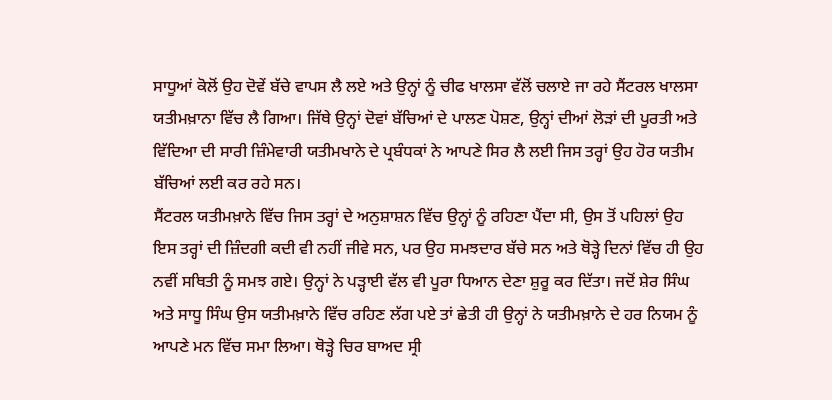ਸਾਧੂਆਂ ਕੋਲੋਂ ਉਹ ਦੋਵੇਂ ਬੱਚੇ ਵਾਪਸ ਲੈ ਲਏ ਅਤੇ ਉਨ੍ਹਾਂ ਨੂੰ ਚੀਫ ਖਾਲਸਾ ਵੱਲੋਂ ਚਲਾਏ ਜਾ ਰਹੇ ਸੈਂਟਰਲ ਖਾਲਸਾ ਯਤੀਮਖ਼ਾਨਾ ਵਿੱਚ ਲੈ ਗਿਆ। ਜਿੱਥੇ ਉਨ੍ਹਾਂ ਦੋਵਾਂ ਬੱਚਿਆਂ ਦੇ ਪਾਲਣ ਪੋਸ਼ਣ, ਉਨ੍ਹਾਂ ਦੀਆਂ ਲੋੜਾਂ ਦੀ ਪੂਰਤੀ ਅਤੇ ਵਿੱਦਿਆ ਦੀ ਸਾਰੀ ਜ਼ਿੰਮੇਵਾਰੀ ਯਤੀਮਖਾਨੇ ਦੇ ਪ੍ਰਬੰਧਕਾਂ ਨੇ ਆਪਣੇ ਸਿਰ ਲੈ ਲਈ ਜਿਸ ਤਰ੍ਹਾਂ ਉਹ ਹੋਰ ਯਤੀਮ ਬੱਚਿਆਂ ਲਈ ਕਰ ਰਹੇ ਸਨ।
ਸੈਂਟਰਲ ਯਤੀਮਖ਼ਾਨੇ ਵਿੱਚ ਜਿਸ ਤਰ੍ਹਾਂ ਦੇ ਅਨੁਸ਼ਾਸ਼ਨ ਵਿੱਚ ਉਨ੍ਹਾਂ ਨੂੰ ਰਹਿਣਾ ਪੈਂਦਾ ਸੀ, ਉਸ ਤੋਂ ਪਹਿਲਾਂ ਉਹ ਇਸ ਤਰ੍ਹਾਂ ਦੀ ਜ਼ਿੰਦਗੀ ਕਦੀ ਵੀ ਨਹੀਂ ਜੀਵੇ ਸਨ, ਪਰ ਉਹ ਸਮਝਦਾਰ ਬੱਚੇ ਸਨ ਅਤੇ ਥੋੜ੍ਹੇ ਦਿਨਾਂ ਵਿੱਚ ਹੀ ਉਹ ਨਵੀਂ ਸਥਿਤੀ ਨੂੰ ਸਮਝ ਗਏ। ਉਨ੍ਹਾਂ ਨੇ ਪੜ੍ਹਾਈ ਵੱਲ ਵੀ ਪੂਰਾ ਧਿਆਨ ਦੇਣਾ ਸ਼ੁਰੂ ਕਰ ਦਿੱਤਾ। ਜਦੋਂ ਸ਼ੇਰ ਸਿੰਘ ਅਤੇ ਸਾਧੂ ਸਿੰਘ ਉਸ ਯਤੀਮਖ਼ਾਨੇ ਵਿੱਚ ਰਹਿਣ ਲੱਗ ਪਏ ਤਾਂ ਛੇਤੀ ਹੀ ਉਨ੍ਹਾਂ ਨੇ ਯਤੀਮਖ਼ਾਨੇ ਦੇ ਹਰ ਨਿਯਮ ਨੂੰ ਆਪਣੇ ਮਨ ਵਿੱਚ ਸਮਾ ਲਿਆ। ਥੋੜ੍ਹੇ ਚਿਰ ਬਾਅਦ ਸ੍ਰੀ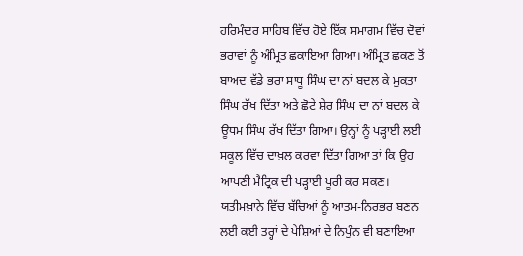ਹਰਿਮੰਦਰ ਸਾਹਿਬ ਵਿੱਚ ਹੋਏ ਇੱਕ ਸਮਾਗਮ ਵਿੱਚ ਦੋਵਾਂ ਭਰਾਵਾਂ ਨੂੰ ਅੰਮ੍ਰਿਤ ਛਕਾਇਆ ਗਿਆ। ਅੰਮ੍ਰਿਤ ਛਕਣ ਤੋਂ ਬਾਅਦ ਵੱਡੇ ਭਰਾ ਸਾਧੂ ਸਿੰਘ ਦਾ ਨਾਂ ਬਦਲ ਕੇ ਮੁਕਤਾ ਸਿੰਘ ਰੱਖ ਦਿੱਤਾ ਅਤੇ ਛੋਟੇ ਸ਼ੇਰ ਸਿੰਘ ਦਾ ਨਾਂ ਬਦਲ ਕੇ ਊਧਮ ਸਿੰਘ ਰੱਖ ਦਿੱਤਾ ਗਿਆ। ਉਨ੍ਹਾਂ ਨੂੰ ਪੜ੍ਹਾਈ ਲਈ ਸਕੂਲ ਵਿੱਚ ਦਾਖ਼ਲ ਕਰਵਾ ਦਿੱਤਾ ਗਿਆ ਤਾਂ ਕਿ ਉਹ ਆਪਣੀ ਮੈਟ੍ਰਿਕ ਦੀ ਪੜ੍ਹਾਈ ਪੂਰੀ ਕਰ ਸਕਣ। ਯਤੀਮਖ਼ਾਨੇ ਵਿੱਚ ਬੱਚਿਆਂ ਨੂੰ ਆਤਮ-ਨਿਰਭਰ ਬਣਨ ਲਈ ਕਈ ਤਰ੍ਹਾਂ ਦੇ ਪੇਸ਼ਿਆਂ ਦੇ ਨਿਪੁੰਨ ਵੀ ਬਣਾਇਆ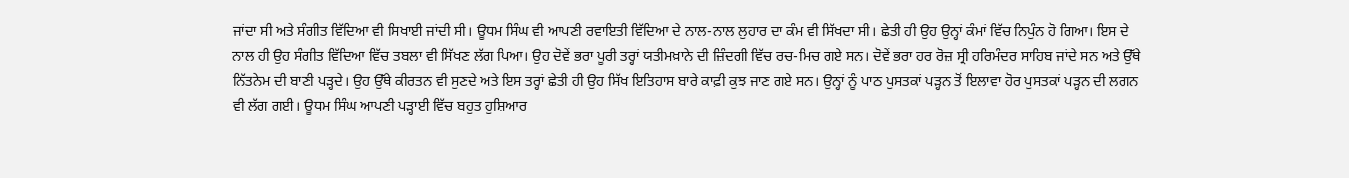ਜਾਂਦਾ ਸੀ ਅਤੇ ਸੰਗੀਤ ਵਿੱਦਿਆ ਵੀ ਸਿਖਾਈ ਜਾਂਦੀ ਸੀ। ਊਧਮ ਸਿੰਘ ਵੀ ਆਪਣੀ ਰਵਾਇਤੀ ਵਿੱਦਿਆ ਦੇ ਨਾਲ-ਨਾਲ ਲੁਹਾਰ ਦਾ ਕੰਮ ਵੀ ਸਿੱਖਦਾ ਸੀ। ਛੇਤੀ ਹੀ ਉਹ ਉਨ੍ਹਾਂ ਕੰਮਾਂ ਵਿੱਚ ਨਿਪੁੰਨ ਹੋ ਗਿਆ। ਇਸ ਦੇ ਨਾਲ ਹੀ ਉਹ ਸੰਗੀਤ ਵਿੱਦਿਆ ਵਿੱਚ ਤਬਲਾ ਵੀ ਸਿੱਖਣ ਲੱਗ ਪਿਆ। ਉਹ ਦੋਵੇਂ ਭਰਾ ਪੂਰੀ ਤਰ੍ਹਾਂ ਯਤੀਮਖ਼ਾਨੇ ਦੀ ਜ਼ਿੰਦਗੀ ਵਿੱਚ ਰਚ-ਮਿਚ ਗਏ ਸਨ। ਦੋਵੇਂ ਭਰਾ ਹਰ ਰੋਜ਼ ਸ੍ਰੀ ਹਰਿਮੰਦਰ ਸਾਹਿਬ ਜਾਂਦੇ ਸਨ ਅਤੇ ਉੱਥੇ ਨਿੱਤਨੇਮ ਦੀ ਬਾਣੀ ਪੜ੍ਹਦੇ। ਉਹ ਉੱਥੇ ਕੀਰਤਨ ਵੀ ਸੁਣਦੇ ਅਤੇ ਇਸ ਤਰ੍ਹਾਂ ਛੇਤੀ ਹੀ ਉਹ ਸਿੱਖ ਇਤਿਹਾਸ ਬਾਰੇ ਕਾਫ਼ੀ ਕੁਝ ਜਾਣ ਗਏ ਸਨ। ਉਨ੍ਹਾਂ ਨੂੰ ਪਾਠ ਪੁਸਤਕਾਂ ਪੜ੍ਹਨ ਤੋਂ ਇਲਾਵਾ ਹੋਰ ਪੁਸਤਕਾਂ ਪੜ੍ਹਨ ਦੀ ਲਗਨ ਵੀ ਲੱਗ ਗਈ। ਊਧਮ ਸਿੰਘ ਆਪਣੀ ਪੜ੍ਹਾਈ ਵਿੱਚ ਬਹੁਤ ਹੁਸ਼ਿਆਰ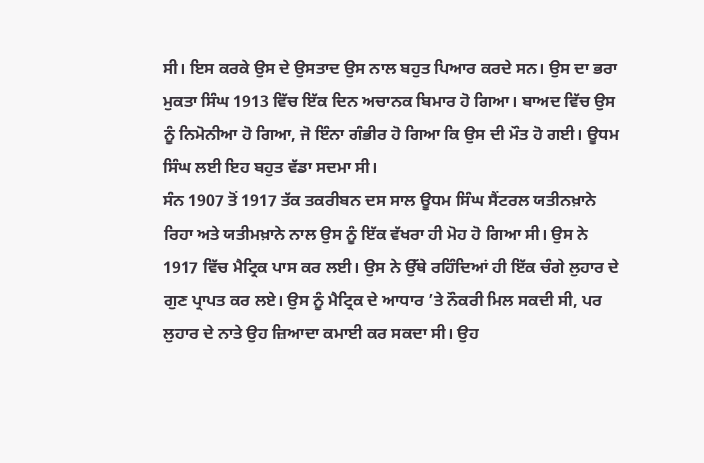ਸੀ। ਇਸ ਕਰਕੇ ਉਸ ਦੇ ਉਸਤਾਦ ਉਸ ਨਾਲ ਬਹੁਤ ਪਿਆਰ ਕਰਦੇ ਸਨ। ਉਸ ਦਾ ਭਰਾ ਮੁਕਤਾ ਸਿੰਘ 1913 ਵਿੱਚ ਇੱਕ ਦਿਨ ਅਚਾਨਕ ਬਿਮਾਰ ਹੋ ਗਿਆ। ਬਾਅਦ ਵਿੱਚ ਉਸ ਨੂੰ ਨਿਮੋਨੀਆ ਹੋ ਗਿਆ, ਜੋ ਇੰਨਾ ਗੰਭੀਰ ਹੋ ਗਿਆ ਕਿ ਉਸ ਦੀ ਮੌਤ ਹੋ ਗਈ। ਊਧਮ ਸਿੰਘ ਲਈ ਇਹ ਬਹੁਤ ਵੱਡਾ ਸਦਮਾ ਸੀ।
ਸੰਨ 1907 ਤੋਂ 1917 ਤੱਕ ਤਕਰੀਬਨ ਦਸ ਸਾਲ ਊਧਮ ਸਿੰਘ ਸੈਂਟਰਲ ਯਤੀਨਖ਼ਾਨੇ ਰਿਹਾ ਅਤੇ ਯਤੀਮਖ਼ਾਨੇ ਨਾਲ ਉਸ ਨੂੰ ਇੱਕ ਵੱਖਰਾ ਹੀ ਮੋਹ ਹੋ ਗਿਆ ਸੀ। ਉਸ ਨੇ 1917 ਵਿੱਚ ਮੈਟ੍ਰਿਕ ਪਾਸ ਕਰ ਲਈ। ਉਸ ਨੇ ਉੱਥੇ ਰਹਿੰਦਿਆਂ ਹੀ ਇੱਕ ਚੰਗੇ ਲੁਹਾਰ ਦੇ ਗੁਣ ਪ੍ਰਾਪਤ ਕਰ ਲਏ। ਉਸ ਨੂੰ ਮੈਟ੍ਰਿਕ ਦੇ ਆਧਾਰ ’ਤੇ ਨੌਕਰੀ ਮਿਲ ਸਕਦੀ ਸੀ, ਪਰ ਲੁਹਾਰ ਦੇ ਨਾਤੇ ਉਹ ਜ਼ਿਆਦਾ ਕਮਾਈ ਕਰ ਸਕਦਾ ਸੀ। ਉਹ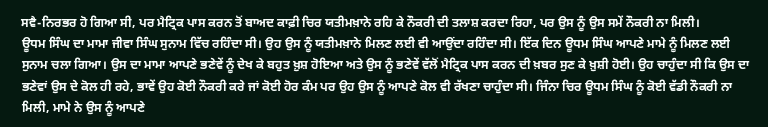ਸਵੈ-ਨਿਰਭਰ ਹੋ ਗਿਆ ਸੀ, ਪਰ ਮੈਟ੍ਰਿਕ ਪਾਸ ਕਰਨ ਤੋਂ ਬਾਅਦ ਕਾਫ਼ੀ ਚਿਰ ਯਤੀਮਖ਼ਾਨੇ ਰਹਿ ਕੇ ਨੌਕਰੀ ਦੀ ਤਲਾਸ਼ ਕਰਦਾ ਰਿਹਾ, ਪਰ ਉਸ ਨੂੰ ਉਸ ਸਮੇਂ ਨੌਕਰੀ ਨਾ ਮਿਲੀ।
ਊਧਮ ਸਿੰਘ ਦਾ ਮਾਮਾ ਜੀਵਾ ਸਿੰਘ ਸੁਨਾਮ ਵਿੱਚ ਰਹਿੰਦਾ ਸੀ। ਉਹ ਉਸ ਨੂੰ ਯਤੀਮਖ਼ਾਨੇ ਮਿਲਣ ਲਈ ਵੀ ਆਉਂਦਾ ਰਹਿੰਦਾ ਸੀ। ਇੱਕ ਦਿਨ ਊਧਮ ਸਿੰਘ ਆਪਣੇ ਮਾਮੇ ਨੂੰ ਮਿਲਣ ਲਈ ਸੁਨਾਮ ਚਲਾ ਗਿਆ। ਉਸ ਦਾ ਮਾਮਾ ਆਪਣੇ ਭਣੇਵੇਂ ਨੂੰ ਦੇਖ ਕੇ ਬਹੁਤ ਖ਼ੁਸ਼ ਹੋਇਆ ਅਤੇ ਉਸ ਨੂੰ ਭਣੇਵੇਂ ਵੱਲੋਂ ਮੈਟ੍ਰਿਕ ਪਾਸ ਕਰਨ ਦੀ ਖ਼ਬਰ ਸੁਣ ਕੇ ਖ਼ੁਸ਼ੀ ਹੋਈ। ਉਹ ਚਾਹੁੰਦਾ ਸੀ ਕਿ ਉਸ ਦਾ ਭਣੇਵਾਂ ਉਸ ਦੇ ਕੋਲ ਹੀ ਰਹੇ, ਭਾਵੇਂ ਉਹ ਕੋਈ ਨੌਕਰੀ ਕਰੇ ਜਾਂ ਕੋਈ ਹੋਰ ਕੰਮ ਪਰ ਉਹ ਉਸ ਨੂੰ ਆਪਣੇ ਕੋਲ ਵੀ ਰੱਖਣਾ ਚਾਹੁੰਦਾ ਸੀ। ਜਿੰਨਾ ਚਿਰ ਊਧਮ ਸਿੰਘ ਨੂੰ ਕੋਈ ਵੱਡੀ ਨੌਕਰੀ ਨਾ ਮਿਲੀ, ਮਾਮੇ ਨੇ ਉਸ ਨੂੰ ਆਪਣੇ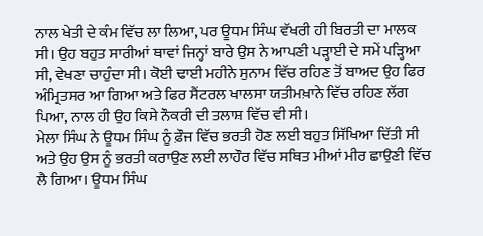ਨਾਲ ਖੇਤੀ ਦੇ ਕੰਮ ਵਿੱਚ ਲਾ ਲਿਆ, ਪਰ ਊਧਮ ਸਿੰਘ ਵੱਖਰੀ ਹੀ ਬਿਰਤੀ ਦਾ ਮਾਲਕ ਸੀ। ਉਹ ਬਹੁਤ ਸਾਰੀਆਂ ਥਾਵਾਂ ਜਿਨ੍ਹਾਂ ਬਾਰੇ ਉਸ ਨੇ ਆਪਣੀ ਪੜ੍ਹਾਈ ਦੇ ਸਮੇਂ ਪੜ੍ਹਿਆ ਸੀ, ਵੇਖਣਾ ਚਾਹੁੰਦਾ ਸੀ। ਕੋਈ ਢਾਈ ਮਹੀਨੇ ਸੁਨਾਮ ਵਿੱਚ ਰਹਿਣ ਤੋਂ ਬਾਅਦ ਉਹ ਫਿਰ ਅੰਮ੍ਰਿਤਸਰ ਆ ਗਿਆ ਅਤੇ ਫਿਰ ਸੈਂਟਰਲ ਖਾਲਸਾ ਯਤੀਮਖ਼ਾਨੇ ਵਿੱਚ ਰਹਿਣ ਲੱਗ ਪਿਆ, ਨਾਲ ਹੀ ਉਹ ਕਿਸੇ ਨੌਕਰੀ ਦੀ ਤਲਾਸ਼ ਵਿੱਚ ਵੀ ਸੀ।
ਮੇਲਾ ਸਿੰਘ ਨੇ ਊਧਮ ਸਿੰਘ ਨੂੰ ਫ਼ੌਜ ਵਿੱਚ ਭਰਤੀ ਹੋਣ ਲਈ ਬਹੁਤ ਸਿੱਖਿਆ ਦਿੱਤੀ ਸੀ ਅਤੇ ਉਹ ਉਸ ਨੂੰ ਭਰਤੀ ਕਰਾਉਣ ਲਈ ਲਾਹੌਰ ਵਿੱਚ ਸਥਿਤ ਮੀਆਂ ਮੀਰ ਛਾਉਣੀ ਵਿੱਚ ਲੈ ਗਿਆ। ਊਧਮ ਸਿੰਘ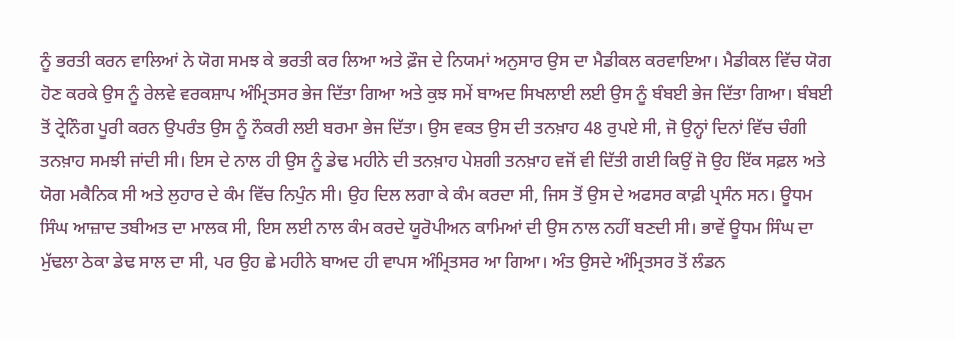ਨੂੰ ਭਰਤੀ ਕਰਨ ਵਾਲਿਆਂ ਨੇ ਯੋਗ ਸਮਝ ਕੇ ਭਰਤੀ ਕਰ ਲਿਆ ਅਤੇ ਫ਼ੌਜ ਦੇ ਨਿਯਮਾਂ ਅਨੁਸਾਰ ਉਸ ਦਾ ਮੈਡੀਕਲ ਕਰਵਾਇਆ। ਮੈਡੀਕਲ ਵਿੱਚ ਯੋਗ ਹੋਣ ਕਰਕੇ ਉਸ ਨੂੰ ਰੇਲਵੇ ਵਰਕਸ਼ਾਪ ਅੰਮ੍ਰਿਤਸਰ ਭੇਜ ਦਿੱਤਾ ਗਿਆ ਅਤੇ ਕੁਝ ਸਮੇਂ ਬਾਅਦ ਸਿਖਲਾਈ ਲਈ ਉਸ ਨੂੰ ਬੰਬਈ ਭੇਜ ਦਿੱਤਾ ਗਿਆ। ਬੰਬਈ ਤੋਂ ਟ੍ਰੇਨਿੰਗ ਪੂਰੀ ਕਰਨ ਉਪਰੰਤ ਉਸ ਨੂੰ ਨੌਕਰੀ ਲਈ ਬਰਮਾ ਭੇਜ ਦਿੱਤਾ। ਉਸ ਵਕਤ ਉਸ ਦੀ ਤਨਖ਼ਾਹ 48 ਰੁਪਏ ਸੀ, ਜੋ ਉਨ੍ਹਾਂ ਦਿਨਾਂ ਵਿੱਚ ਚੰਗੀ ਤਨਖ਼ਾਹ ਸਮਝੀ ਜਾਂਦੀ ਸੀ। ਇਸ ਦੇ ਨਾਲ ਹੀ ਉਸ ਨੂੰ ਡੇਢ ਮਹੀਨੇ ਦੀ ਤਨਖ਼ਾਹ ਪੇਸ਼ਗੀ ਤਨਖ਼ਾਹ ਵਜੋਂ ਵੀ ਦਿੱਤੀ ਗਈ ਕਿਉਂ ਜੋ ਉਹ ਇੱਕ ਸਫ਼ਲ ਅਤੇ ਯੋਗ ਮਕੈਨਿਕ ਸੀ ਅਤੇ ਲੁਹਾਰ ਦੇ ਕੰਮ ਵਿੱਚ ਨਿਪੁੰਨ ਸੀ। ਉਹ ਦਿਲ ਲਗਾ ਕੇ ਕੰਮ ਕਰਦਾ ਸੀ, ਜਿਸ ਤੋਂ ਉਸ ਦੇ ਅਫਸਰ ਕਾਫ਼ੀ ਪ੍ਰਸੰਨ ਸਨ। ਊਧਮ ਸਿੰਘ ਆਜ਼ਾਦ ਤਬੀਅਤ ਦਾ ਮਾਲਕ ਸੀ, ਇਸ ਲਈ ਨਾਲ ਕੰਮ ਕਰਦੇ ਯੂਰੋਪੀਅਨ ਕਾਮਿਆਂ ਦੀ ਉਸ ਨਾਲ ਨਹੀਂ ਬਣਦੀ ਸੀ। ਭਾਵੇਂ ਊਧਮ ਸਿੰਘ ਦਾ ਮੁੱਢਲਾ ਠੇਕਾ ਡੇਢ ਸਾਲ ਦਾ ਸੀ, ਪਰ ਉਹ ਛੇ ਮਹੀਨੇ ਬਾਅਦ ਹੀ ਵਾਪਸ ਅੰਮ੍ਰਿਤਸਰ ਆ ਗਿਆ। ਅੰਤ ਉਸਦੇ ਅੰਮ੍ਰਿਤਸਰ ਤੋਂ ਲੰਡਨ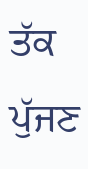ਤੱਕ ਪੁੱਜਣ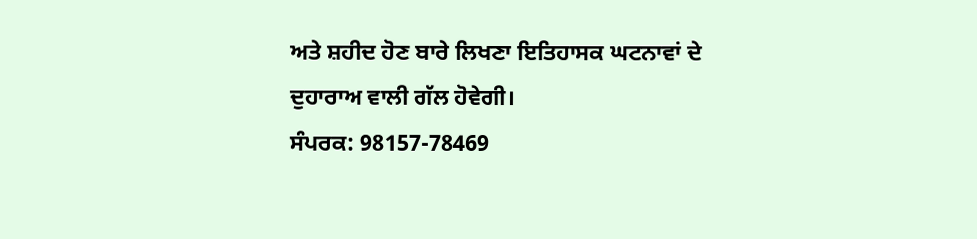ਅਤੇ ਸ਼ਹੀਦ ਹੋਣ ਬਾਰੇ ਲਿਖਣਾ ਇਤਿਹਾਸਕ ਘਟਨਾਵਾਂ ਦੇ ਦੁਹਾਰਾਅ ਵਾਲੀ ਗੱਲ ਹੋਵੇਗੀ।
ਸੰਪਰਕ: 98157-78469